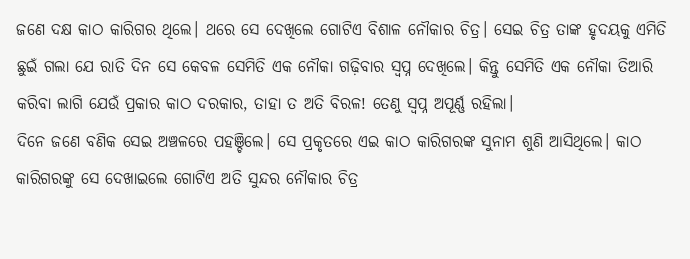ଜଣେ ଦକ୍ଷ କାଠ କାରିଗର ଥିଲେ। ଥରେ ସେ ଦେଖିଲେ ଗୋଟିଏ ବିଶାଳ ନୌକାର ଚିତ୍ର। ସେଇ ଚିତ୍ର ତାଙ୍କ ହୃଦୟକୁ ଏମିତି ଛୁଇଁ ଗଲା ଯେ ରାତି ଦିନ ସେ କେବଳ ସେମିତି ଏକ ନୌକା ଗଢ଼ିବାର ସ୍ବପ୍ନ ଦେଖିଲେ। କିନ୍ତୁ ସେମିତି ଏକ ନୌକା ତିଆରି କରିବା ଲାଗି ଯେଉଁ ପ୍ରକାର କାଠ ଦରକାର, ତାହା ତ ଅତି ବିରଳ! ତେଣୁ ସ୍ବପ୍ନ ଅପୂର୍ଣ୍ଣ ରହିଲା।
ଦିନେ ଜଣେ ବଣିକ ସେଇ ଅଞ୍ଚଳରେ ପହଞ୍ଚିଲେ। ସେ ପ୍ରକୃତରେ ଏଇ କାଠ କାରିଗରଙ୍କ ସୁନାମ ଶୁଣି ଆସିଥିଲେ। କାଠ କାରିଗରଙ୍କୁ ସେ ଦେଖାଇଲେ ଗୋଟିଏ ଅତି ସୁନ୍ଦର ନୌକାର ଚିତ୍ର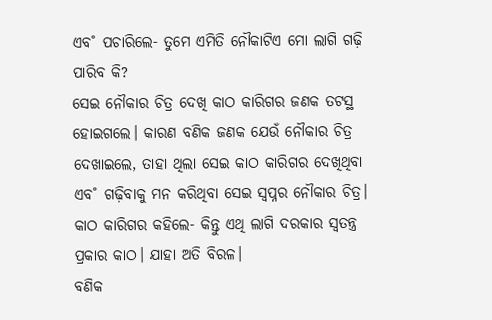ଏବ˚ ପଚାରିଲେ- ତୁମେ ଏମିତି ନୌକାଟିଏ ମୋ ଲାଗି ଗଢ଼ି ପାରିବ କି?
ସେଇ ନୌକାର ଚିତ୍ର ଦେଖି କାଠ କାରିଗର ଜଣକ ତଟସ୍ଥ ହୋଇଗଲେ। କାରଣ ବଣିକ ଜଣକ ଯେଉଁ ନୌକାର ଚିତ୍ର ଦେଖାଇଲେ, ତାହା ଥିଲା ସେଇ କାଠ କାରିଗର ଦେଖିଥିବା ଏବ˚ ଗଢ଼ିବାକୁ ମନ କରିଥିବା ସେଇ ସ୍ବପ୍ନର ନୌକାର ଚିତ୍ର। କାଠ କାରିଗର କହିଲେ- କିନ୍ତୁ ଏଥି ଲାଗି ଦରକାର ସ୍ବତନ୍ତ୍ର ପ୍ରକାର କାଠ। ଯାହା ଅତି ବିରଳ।
ବଣିକ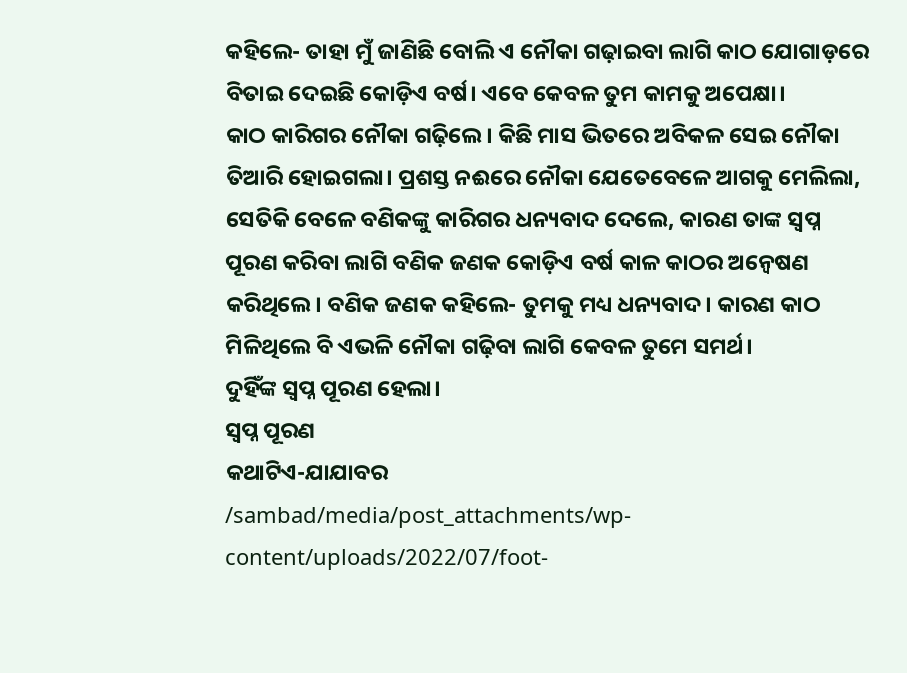କହିଲେ- ତାହା ମୁଁ ଜାଣିଛି ବୋଲି ଏ ନୌକା ଗଢ଼ାଇବା ଲାଗି କାଠ ଯୋଗାଡ଼ରେ ବିତାଇ ଦେଇଛି କୋଡ଼ିଏ ବର୍ଷ। ଏବେ କେବଳ ତୁମ କାମକୁ ଅପେକ୍ଷା।
କାଠ କାରିଗର ନୌକା ଗଢ଼ିଲେ। କିଛି ମାସ ଭିତରେ ଅବିକଳ ସେଇ ନୌକା ତିଆରି ହୋଇଗଲା। ପ୍ରଶସ୍ତ ନଈରେ ନୌକା ଯେତେବେଳେ ଆଗକୁ ମେଲିଲା, ସେତିକି ବେଳେ ବଣିକଙ୍କୁ କାରିଗର ଧନ୍ୟବାଦ ଦେଲେ, କାରଣ ତାଙ୍କ ସ୍ବପ୍ନ ପୂରଣ କରିବା ଲାଗି ବଣିକ ଜଣକ କୋଡ଼ିଏ ବର୍ଷ କାଳ କାଠର ଅନ୍ବେଷଣ କରିଥିଲେ। ବଣିକ ଜଣକ କହିଲେ- ତୁମକୁ ମଧ୍ୟ ଧନ୍ୟବାଦ। କାରଣ କାଠ ମିଳିଥିଲେ ବି ଏଭଳି ନୌକା ଗଢ଼ିବା ଲାଗି କେବଳ ତୁମେ ସମର୍ଥ।
ଦୁହିଁଙ୍କ ସ୍ବପ୍ନ ପୂରଣ ହେଲା।
ସ୍ବପ୍ନ ପୂରଣ
କଥାଟିଏ-ଯାଯାବର
/sambad/media/post_attachments/wp-content/uploads/2022/07/foot-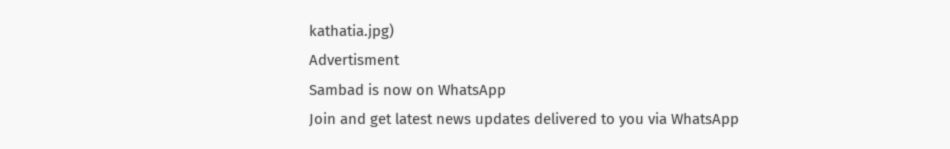kathatia.jpg)
Advertisment
Sambad is now on WhatsApp
Join and get latest news updates delivered to you via WhatsApp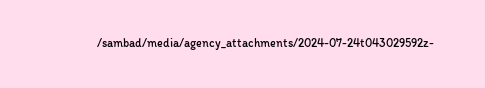/sambad/media/agency_attachments/2024-07-24t043029592z-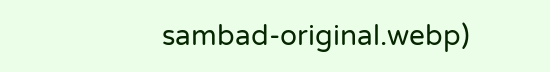sambad-original.webp)